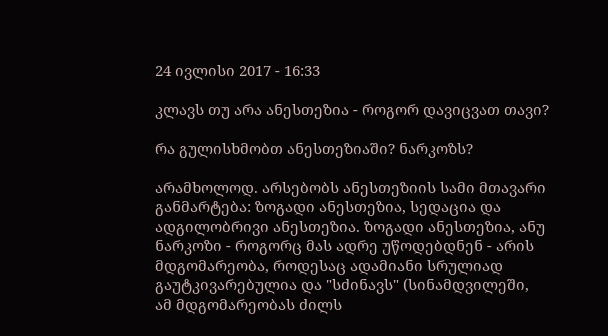24 ივლისი 2017 - 16:33

კლავს თუ არა ანესთეზია - როგორ დავიცვათ თავი?

რა გულისხმობთ ანესთეზიაში? ნარკოზს?

არამხოლოდ. არსებობს ანესთეზიის სამი მთავარი განმარტება: ზოგადი ანესთეზია, სედაცია და ადგილობრივი ანესთეზია. ზოგადი ანესთეზია, ანუ ნარკოზი - როგორც მას ადრე უწოდებდნენ - არის მდგომარეობა, როდესაც ადამიანი სრულიად გაუტკივარებულია და "სძინავს" (სინამდვილეში, ამ მდგომარეობას ძილს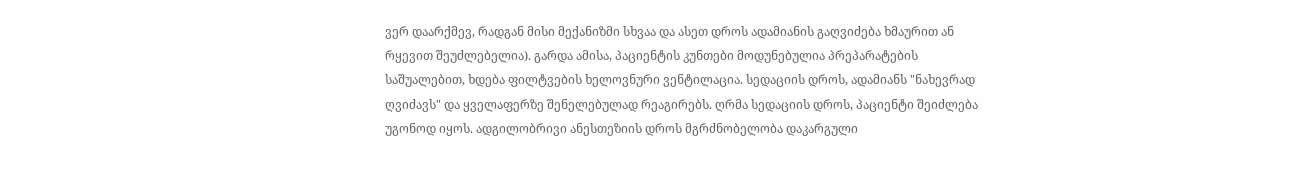ვერ დაარქმევ, რადგან მისი მექანიზმი სხვაა და ასეთ დროს ადამიანის გაღვიძება ხმაურით ან რყევით შეუძლებელია). გარდა ამისა, პაციენტის კუნთები მოდუნებულია პრეპარატების საშუალებით, ხდება ფილტვების ხელოვნური ვენტილაცია. სედაციის დროს, ადამიანს "ნახევრად ღვიძავს" და ყველაფერზე შენელებულად რეაგირებს. ღრმა სედაციის დროს, პაციენტი შეიძლება უგონოდ იყოს. ადგილობრივი ანესთეზიის დროს მგრძნობელობა დაკარგული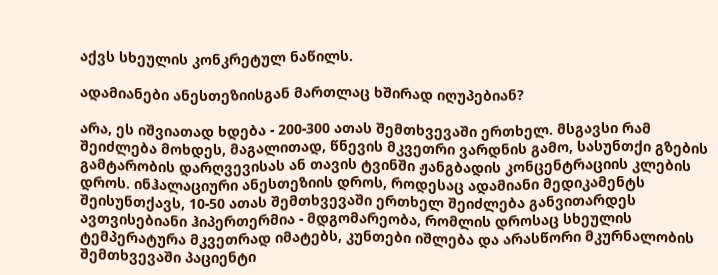აქვს სხეულის კონკრეტულ ნაწილს.

ადამიანები ანესთეზიისგან მართლაც ხშირად იღუპებიან?

არა, ეს იშვიათად ხდება - 200-300 ათას შემთხვევაში ერთხელ. მსგავსი რამ შეიძლება მოხდეს, მაგალითად, წნევის მკვეთრი ვარდნის გამო, სასუნთქი გზების გამტარობის დარღვევისას ან თავის ტვინში ჟანგბადის კონცენტრაციის კლების დროს. ინჰალაციური ანესთეზიის დროს, როდესაც ადამიანი მედიკამენტს შეისუნთქავს, 10-50 ათას შემთხვევაში ერთხელ შეიძლება განვითარდეს ავთვისებიანი ჰიპერთერმია - მდგომარეობა, რომლის დროსაც სხეულის ტემპერატურა მკვეთრად იმატებს, კუნთები იშლება და არასწორი მკურნალობის შემთხვევაში პაციენტი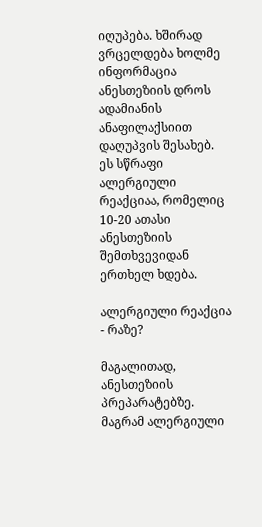იღუპება. ხშირად ვრცელდება ხოლმე ინფორმაცია ანესთეზიის დროს ადამიანის ანაფილაქსიით დაღუპვის შესახებ. ეს სწრაფი ალერგიული რეაქციაა, რომელიც 10-20 ათასი ანესთეზიის შემთხვევიდან ერთხელ ხდება.

ალერგიული რეაქცია - რაზე?

მაგალითად, ანესთეზიის პრეპარატებზე. მაგრამ ალერგიული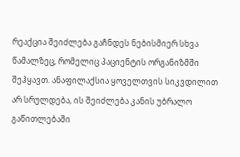რეაქცია შეიძლება გაჩნდეს ნებისმიერ სხვა წამალზეც, რომელიც პაციენტის ორგანიზმში შეჰყავთ. ანაფილაქსია ყოველთვის სიკვდილით არ სრულდება, ის შეიძლება კანის უბრალო გაწითლებაში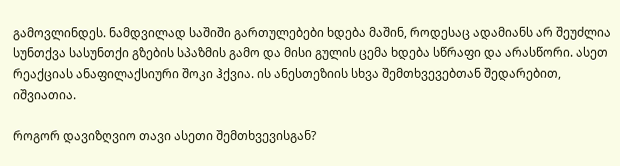გამოვლინდეს. ნამდვილად საშიში გართულებები ხდება მაშინ, როდესაც ადამიანს არ შეუძლია სუნთქვა სასუნთქი გზების სპაზმის გამო და მისი გულის ცემა ხდება სწრაფი და არასწორი. ასეთ რეაქციას ანაფილაქსიური შოკი ჰქვია. ის ანესთეზიის სხვა შემთხვევებთან შედარებით, იშვიათია.

როგორ დავიზღვიო თავი ასეთი შემთხვევისგან?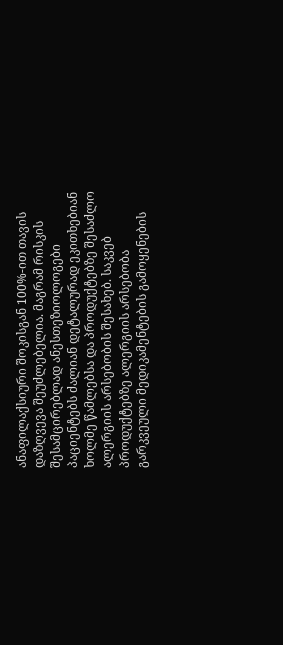ანაფილაქსიური შოკისგან 100%-ით თავის დაზღვევა შეუძლებელია. მაგრამ რისკის შესამცირებლად ანესთეზიოლოგები პაციენტებს ძალიან დეტალურად ეკითხებიან ხოლმე წამლებსა და პროდუქტებზე შესაძლო ალერგიის არსებობის შესახებ. საკვებ პროდუქტებზე ალერგიის არსებობა გარკვეული მედიკამენტების გამოყენების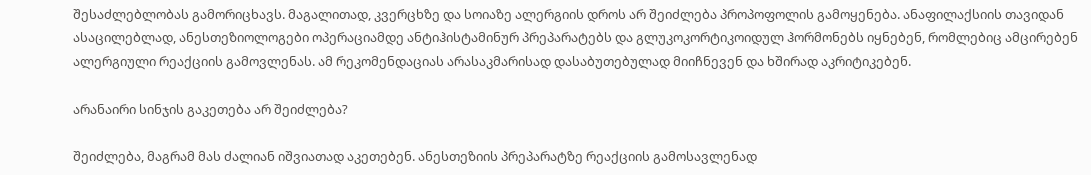შესაძლებლობას გამორიცხავს. მაგალითად, კვერცხზე და სოიაზე ალერგიის დროს არ შეიძლება პროპოფოლის გამოყენება. ანაფილაქსიის თავიდან ასაცილებლად, ანესთეზიოლოგები ოპერაციამდე ანტიჰისტამინურ პრეპარატებს და გლუკოკორტიკოიდულ ჰორმონებს იყნებენ, რომლებიც ამცირებენ ალერგიული რეაქციის გამოვლენას. ამ რეკომენდაციას არასაკმარისად დასაბუთებულად მიიჩნევენ და ხშირად აკრიტიკებენ.

არანაირი სინჯის გაკეთება არ შეიძლება?

შეიძლება, მაგრამ მას ძალიან იშვიათად აკეთებენ. ანესთეზიის პრეპარატზე რეაქციის გამოსავლენად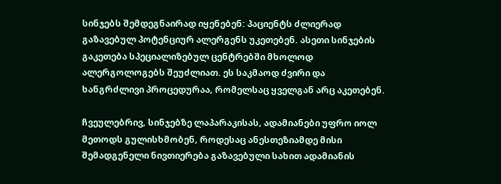სინჯებს შემდეგნაირად იყენებენ: პაციენტს ძლიერად გაზავებულ პოტენციურ ალერგენს უკეთებენ. ასეთი სინჯების გაკეთება სპეციალიზებულ ცენტრებში მხოლოდ ალერგოლოგებს შეუძლიათ. ეს საკმაოდ ძვირი და ხანგრძლივი პროცედურაა, რომელსაც ყველგან არც აკეთებენ.

ჩვეულებრივ, სინჯებზე ლაპარაკისას, ადამიანები უფრო იოლ მეთოდს გულისხმობენ, როდესაც ანესთეზიამდე მისი შემადგენელი ნივთიერება გაზავებული სახით ადამიანის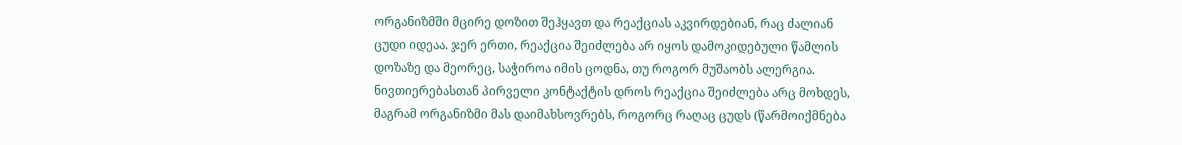ორგანიზმში მცირე დოზით შეჰყავთ და რეაქციას აკვირდებიან, რაც ძალიან ცუდი იდეაა. ჯერ ერთი, რეაქცია შეიძლება არ იყოს დამოკიდებული წამლის დოზაზე და მეორეც, საჭიროა იმის ცოდნა, თუ როგორ მუშაობს ალერგია. ნივთიერებასთან პირველი კონტაქტის დროს რეაქცია შეიძლება არც მოხდეს, მაგრამ ორგანიზმი მას დაიმახსოვრებს, როგორც რაღაც ცუდს (წარმოიქმნება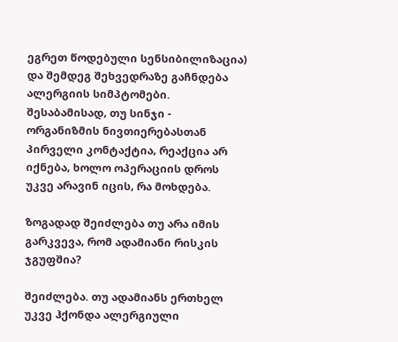ეგრეთ წოდებული სენსიბილიზაცია) და შემდეგ შეხვედრაზე გაჩნდება ალერგიის სიმპტომები. შესაბამისად, თუ სინჯი - ორგანიზმის ნივთიერებასთან პირველი კონტაქტია, რეაქცია არ იქნება, ხოლო ოპერაციის დროს უკვე არავინ იცის, რა მოხდება.

ზოგადად შეიძლება თუ არა იმის გარკვევა, რომ ადამიანი რისკის ჯგუფშია?

შეიძლება. თუ ადამიანს ერთხელ უკვე ჰქონდა ალერგიული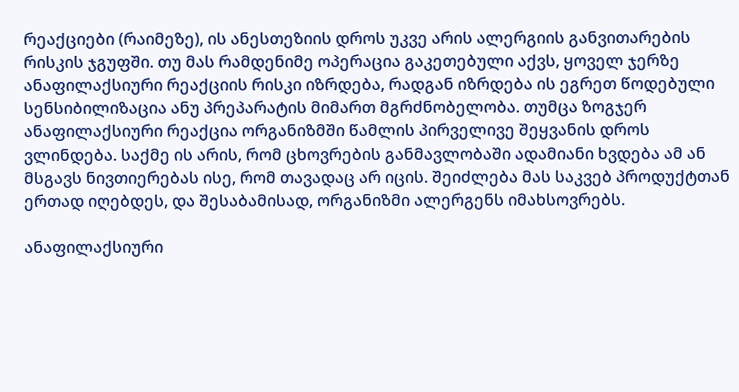რეაქციები (რაიმეზე), ის ანესთეზიის დროს უკვე არის ალერგიის განვითარების რისკის ჯგუფში. თუ მას რამდენიმე ოპერაცია გაკეთებული აქვს, ყოველ ჯერზე ანაფილაქსიური რეაქციის რისკი იზრდება, რადგან იზრდება ის ეგრეთ წოდებული სენსიბილიზაცია ანუ პრეპარატის მიმართ მგრძნობელობა. თუმცა ზოგჯერ ანაფილაქსიური რეაქცია ორგანიზმში წამლის პირველივე შეყვანის დროს ვლინდება. საქმე ის არის, რომ ცხოვრების განმავლობაში ადამიანი ხვდება ამ ან მსგავს ნივთიერებას ისე, რომ თავადაც არ იცის. შეიძლება მას საკვებ პროდუქტთან ერთად იღებდეს, და შესაბამისად, ორგანიზმი ალერგენს იმახსოვრებს.

ანაფილაქსიური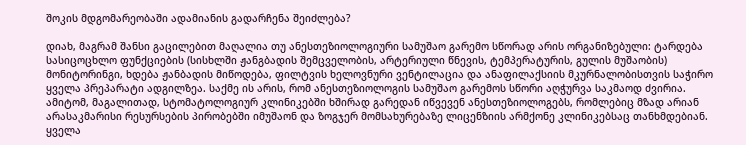შოკის მდგომარეობაში ადამიანის გადარჩენა შეიძლება?

დიახ, მაგრამ შანსი გაცილებით მაღალია თუ ანესთეზიოლოგიური სამუშაო გარემო სწორად არის ორგანიზებული: ტარდება სასიცოცხლო ფუნქციების (სისხლში ჟანგბადის შემცველობის, არტერიული წნევის, ტემპერატურის, გულის მუშაობის) მონიტორინგი, ხდება ჟანბადის მიწოდება, ფილტვის ხელოვნური ვენტილაცია და ანაფილაქსიის მკურნალობისთვის საჭირო ყველა პრეპარატი ადგილზეა. საქმე ის არის, რომ ანესთეზიოლოგის სამუშაო გარემოს სწორი აღჭურვა საკმაოდ ძვირია. ამიტომ, მაგალითად, სტომატოლოგიურ კლინიკებში ხშირად გარედან იწვევენ ანესთეზიოლოგებს, რომლებიც მზად არიან არასაკმარისი რესურსების პირობებში იმუშაონ და ზოგჯერ მომსახურებაზე ლიცენზიის არმქონე კლინიკებსაც თანხმდებიან. ყველა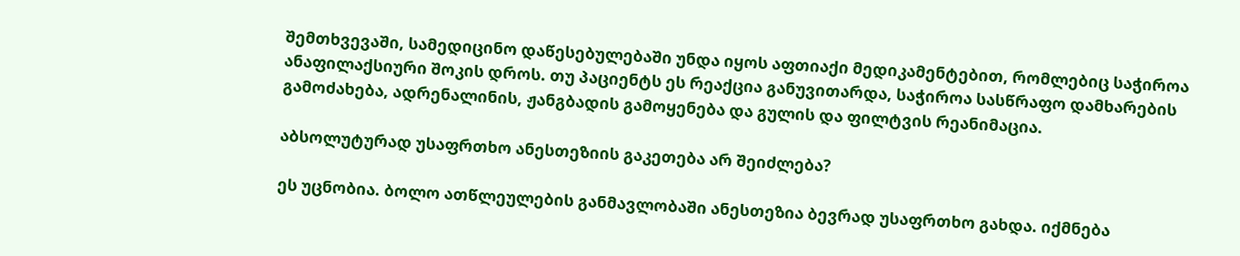შემთხვევაში, სამედიცინო დაწესებულებაში უნდა იყოს აფთიაქი მედიკამენტებით, რომლებიც საჭიროა ანაფილაქსიური შოკის დროს. თუ პაციენტს ეს რეაქცია განუვითარდა, საჭიროა სასწრაფო დამხარების გამოძახება, ადრენალინის, ჟანგბადის გამოყენება და გულის და ფილტვის რეანიმაცია.

აბსოლუტურად უსაფრთხო ანესთეზიის გაკეთება არ შეიძლება?

ეს უცნობია. ბოლო ათწლეულების განმავლობაში ანესთეზია ბევრად უსაფრთხო გახდა. იქმნება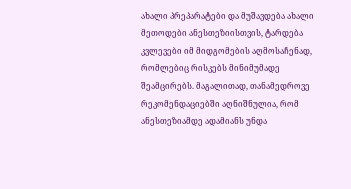ახალი პრეპარატები და მუშავდება ახალი მეთოდები ანესთეზიისთვის, ტარდება კვლევები იმ მიდგომების აღმოსაჩენად, რომლებიც რისკებს მინიმუმადე შეამცირებს. მაგალითად, თანამედროვე რეკომენდაციებში აღნიშნულია, რომ ანესთეზიამდე ადამიანს უნდა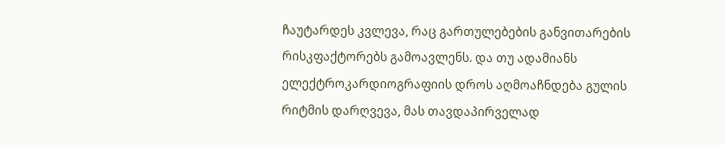ჩაუტარდეს კვლევა, რაც გართულებების განვითარების რისკფაქტორებს გამოავლენს. და თუ ადამიანს ელექტროკარდიოგრაფიის დროს აღმოაჩნდება გულის რიტმის დარღვევა, მას თავდაპირველად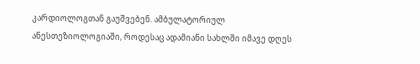კარდიოლოგთან გაუშვებენ. ამბულატორიულ ანესთეზიოლოგიაში, როდესაც ადამიანი სახლში იმავე დღეს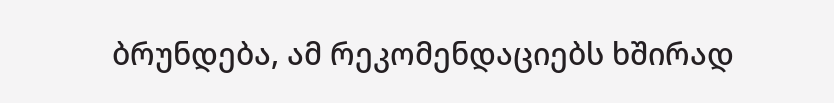ბრუნდება, ამ რეკომენდაციებს ხშირად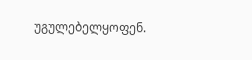უგულებელყოფენ.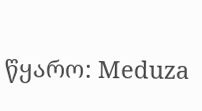წყარო: Meduza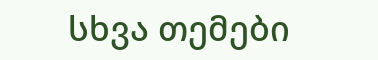სხვა თემები